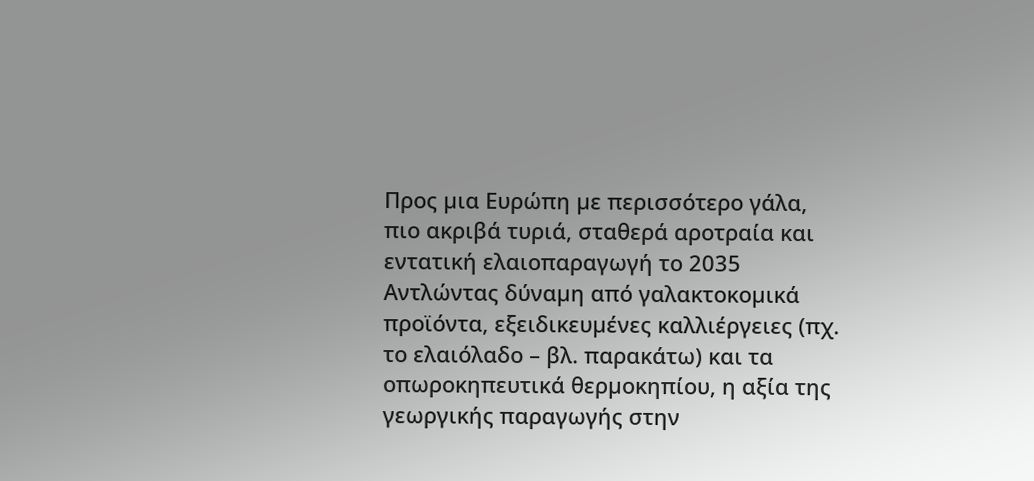Προς µια Ευρώπη µε περισσότερο γάλα, πιο ακριβά τυριά, σταθερά αροτραία και εντατική ελαιοπαραγωγή το 2035
Αντλώντας δύναµη από γαλακτοκοµικά προϊόντα, εξειδικευµένες καλλιέργειες (πχ. το ελαιόλαδο – βλ. παρακάτω) και τα οπωροκηπευτικά θερµοκηπίου, η αξία της γεωργικής παραγωγής στην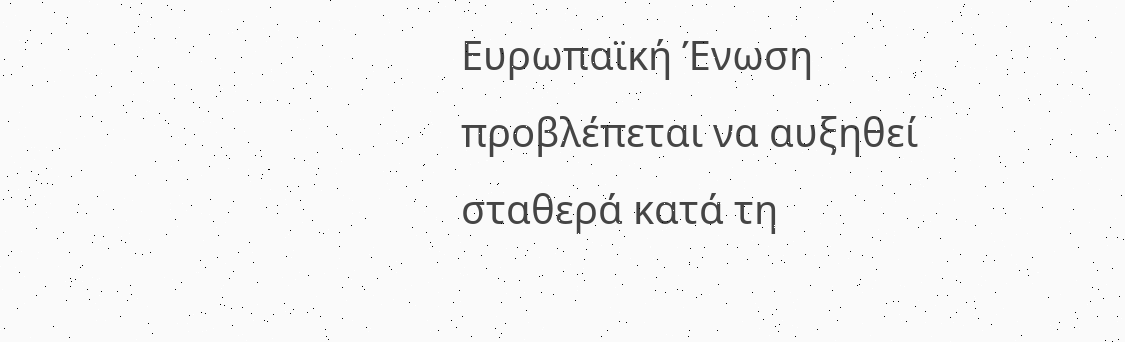Ευρωπαϊκή Ένωση προβλέπεται να αυξηθεί σταθερά κατά τη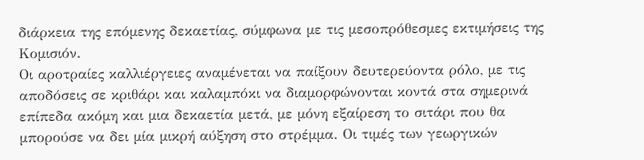διάρκεια της επόµενης δεκαετίας, σύµφωνα µε τις µεσοπρόθεσµες εκτιµήσεις της Κοµισιόν.
Οι αροτραίες καλλιέργειες αναµένεται να παίξουν δευτερεύοντα ρόλο, µε τις αποδόσεις σε κριθάρι και καλαµπόκι να διαµορφώνονται κοντά στα σηµερινά επίπεδα ακόµη και µια δεκαετία µετά, µε µόνη εξαίρεση το σιτάρι που θα µπορούσε να δει µία µικρή αύξηση στο στρέµµα. Οι τιµές των γεωργικών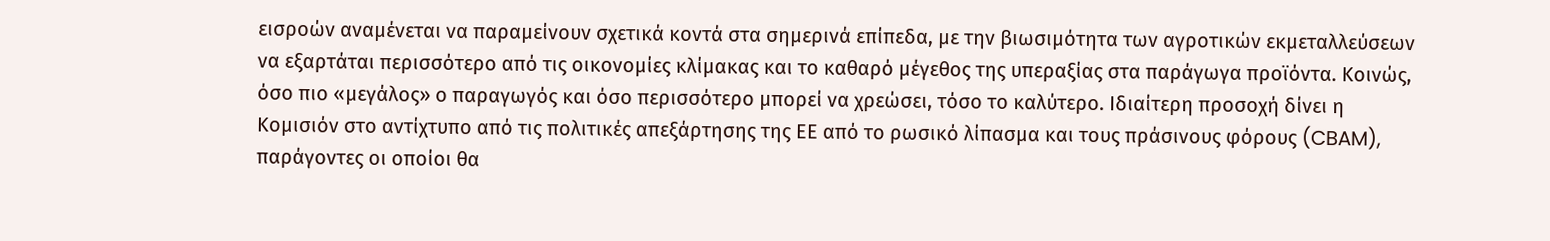εισροών αναµένεται να παραµείνουν σχετικά κοντά στα σηµερινά επίπεδα, µε την βιωσιµότητα των αγροτικών εκµεταλλεύσεων να εξαρτάται περισσότερο από τις οικονοµίες κλίµακας και το καθαρό µέγεθος της υπεραξίας στα παράγωγα προϊόντα. Κοινώς, όσο πιο «µεγάλος» ο παραγωγός και όσο περισσότερο µπορεί να χρεώσει, τόσο το καλύτερο. Ιδιαίτερη προσοχή δίνει η Κοµισιόν στο αντίχτυπο από τις πολιτικές απεξάρτησης της ΕΕ από το ρωσικό λίπασµα και τους πράσινους φόρους (CBAM), παράγοντες οι οποίοι θα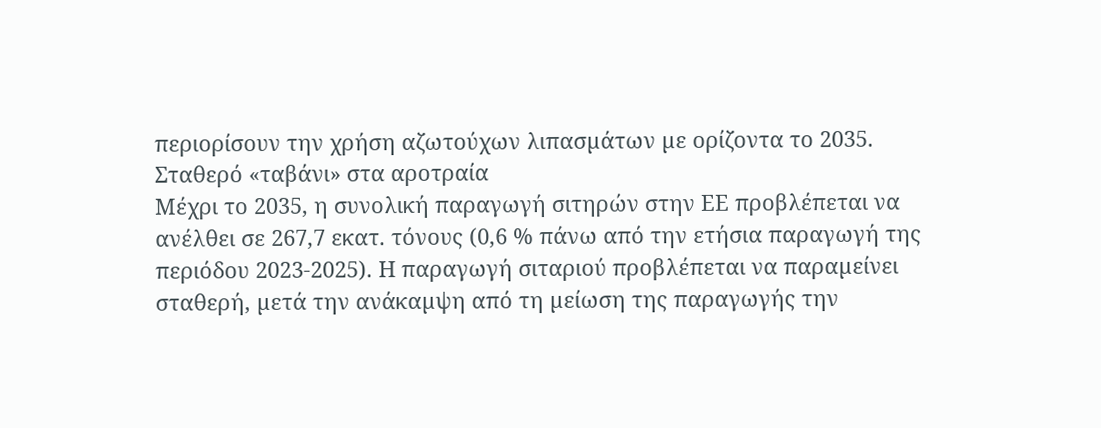περιορίσουν την χρήση αζωτούχων λιπασµάτων µε ορίζοντα το 2035.
Σταθερό «ταβάνι» στα αροτραία
Μέχρι το 2035, η συνολική παραγωγή σιτηρών στην ΕΕ προβλέπεται να ανέλθει σε 267,7 εκατ. τόνους (0,6 % πάνω από την ετήσια παραγωγή της περιόδου 2023-2025). Η παραγωγή σιταριού προβλέπεται να παραµείνει σταθερή, µετά την ανάκαµψη από τη µείωση της παραγωγής την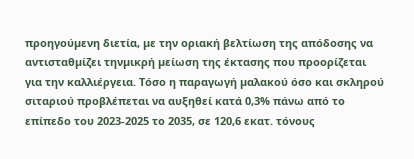προηγούµενη διετία, µε την οριακή βελτίωση της απόδοσης να αντισταθµίζει τηνµικρή µείωση της έκτασης που προορίζεται για την καλλιέργεια. Τόσο η παραγωγή µαλακού όσο και σκληρού σιταριού προβλέπεται να αυξηθεί κατά 0,3% πάνω από το επίπεδο του 2023-2025 το 2035, σε 120,6 εκατ. τόνους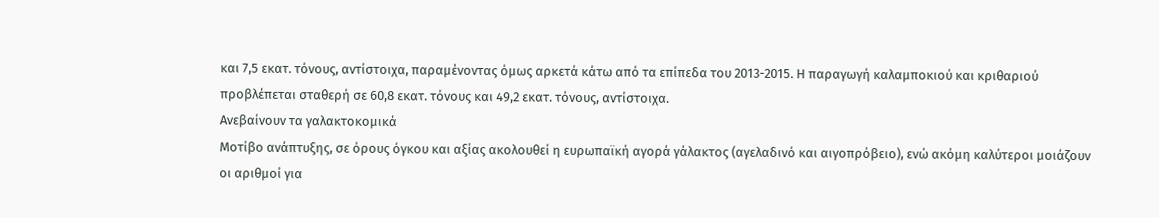και 7,5 εκατ. τόνους, αντίστοιχα, παραµένοντας όµως αρκετά κάτω από τα επίπεδα του 2013-2015. Η παραγωγή καλαµποκιού και κριθαριού προβλέπεται σταθερή σε 60,8 εκατ. τόνους και 49,2 εκατ. τόνους, αντίστοιχα.
Ανεβαίνουν τα γαλακτοκοµικά
Μοτίβο ανάπτυξης, σε όρους όγκου και αξίας ακολουθεί η ευρωπαϊκή αγορά γάλακτος (αγελαδινό και αιγοπρόβειο), ενώ ακόµη καλύτεροι µοιάζουν οι αριθµοί για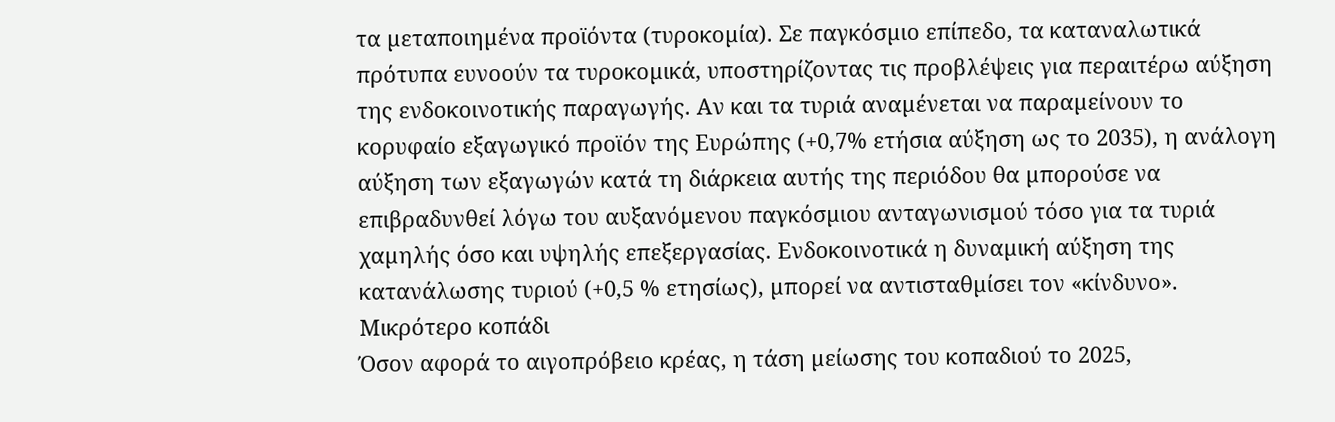τα µεταποιηµένα προϊόντα (τυροκοµία). Σε παγκόσµιο επίπεδο, τα καταναλωτικά πρότυπα ευνοούν τα τυροκοµικά, υποστηρίζοντας τις προβλέψεις για περαιτέρω αύξηση της ενδοκοινοτικής παραγωγής. Αν και τα τυριά αναµένεται να παραµείνουν το κορυφαίο εξαγωγικό προϊόν της Ευρώπης (+0,7% ετήσια αύξηση ως το 2035), η ανάλογη αύξηση των εξαγωγών κατά τη διάρκεια αυτής της περιόδου θα µπορούσε να επιβραδυνθεί λόγω του αυξανόµενου παγκόσµιου ανταγωνισµού τόσο για τα τυριά χαµηλής όσο και υψηλής επεξεργασίας. Ενδοκοινοτικά η δυναµική αύξηση της κατανάλωσης τυριού (+0,5 % ετησίως), µπορεί να αντισταθµίσει τον «κίνδυνο».
Μικρότερο κοπάδι
Όσον αφορά το αιγοπρόβειο κρέας, η τάση µείωσης του κοπαδιού το 2025,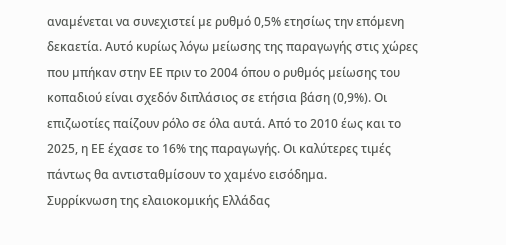αναµένεται να συνεχιστεί µε ρυθµό 0,5% ετησίως την επόµενη δεκαετία. Αυτό κυρίως λόγω µείωσης της παραγωγής στις χώρες που µπήκαν στην ΕΕ πριν το 2004 όπου ο ρυθµός µείωσης του κοπαδιού είναι σχεδόν διπλάσιος σε ετήσια βάση (0,9%). Οι επιζωοτίες παίζουν ρόλο σε όλα αυτά. Από το 2010 έως και το 2025, η ΕΕ έχασε το 16% της παραγωγής. Οι καλύτερες τιµές πάντως θα αντισταθµίσουν το χαµένο εισόδηµα.
Συρρίκνωση της ελαιοκοµικής Ελλάδας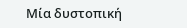Μία δυστοπική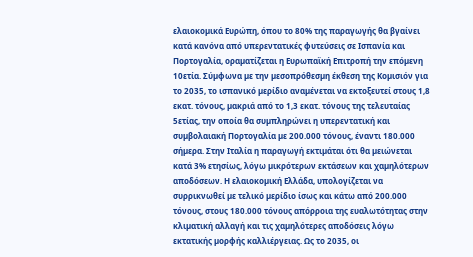ελαιοκοµικά Ευρώπη, όπου το 80% της παραγωγής θα βγαίνει κατά κανόνα από υπερεντατικές φυτεύσεις σε Ισπανία και Πορτογαλία, οραµατίζεται η Ευρωπαϊκή Επιτροπή την επόµενη 10ετία. Σύµφωνα µε την µεσοπρόθεσµη έκθεση της Κοµισιόν για το 2035, το ισπανικό µερίδιο αναµένεται να εκτοξευτεί στους 1,8 εκατ. τόνους, µακριά από το 1,3 εκατ. τόνους της τελευταίας 5ετίας, την οποία θα συµπληρώνει η υπερεντατική και συµβολαιακή Πορτογαλία µε 200.000 τόνους, έναντι 180.000 σήµερα. Στην Ιταλία η παραγωγή εκτιµάται ότι θα µειώνεται κατά 3% ετησίως, λόγω µικρότερων εκτάσεων και χαµηλότερων αποδόσεων. Η ελαιοκοµική Ελλάδα, υπολογίζεται να συρρικνωθεί µε τελικό µερίδιο ίσως και κάτω από 200.000 τόνους, στους 180.000 τόνους απόρροια της ευαλωτότητας στην κλιµατική αλλαγή και τις χαµηλότερες αποδόσεις λόγω εκτατικής µορφής καλλιέργειας. Ως το 2035, οι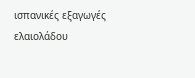ισπανικές εξαγωγές ελαιολάδου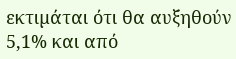εκτιµάται ότι θα αυξηθούν 5,1% και από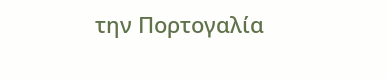την Πορτογαλία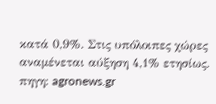κατά 0,9%. Στις υπόλοιπες χώρες αναµένεται αύξηση 4,1% ετησίως.
πηγη: agronews.gr